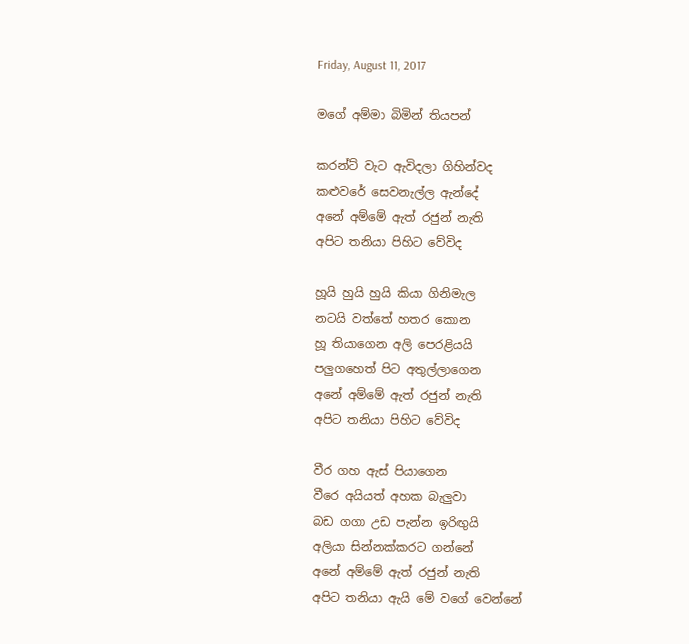Friday, August 11, 2017

මගේ අම්මා බිමින් තියපන්

කරන්ට් වැට ඇවිදලා ගිහින්වද
කළුවරේ සෙවනැල්ල ඇන්දේ
අනේ අම්මේ ඇත් රජුන් නැති
අපිට තනියා පිහිට වේවිද

හූයි හුයි හුයි කියා ගිනිමැල
නටයි වත්තේ හතර කොන
හූ තියාගෙන අලි පෙරළියයි
පලුගහෙත් පිට අතුල්ලාගෙන
අනේ අම්මේ ඇත් රජුන් නැති
අපිට තනියා පිහිට වේවිද

වීර ගහ ඇස් පියාගෙන
වීරෙ අයියත් අහක බැලුවා
බඩ ගගා උඩ පැන්න ඉරිඟුයි
අලියා සින්නක්කරට ගන්නේ
අනේ අම්මේ ඇත් රජුන් නැති
අපිට තනියා ඇයි මේ වගේ වෙන්නේ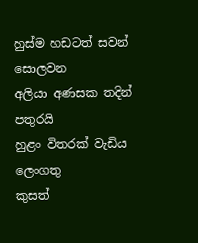හුස්ම හඩටත් සවන් සොලවන
අලියා අණසක තදින් පතුරයි
හුළං විතරක් වැඩිය ලෙංගතු
කුසත්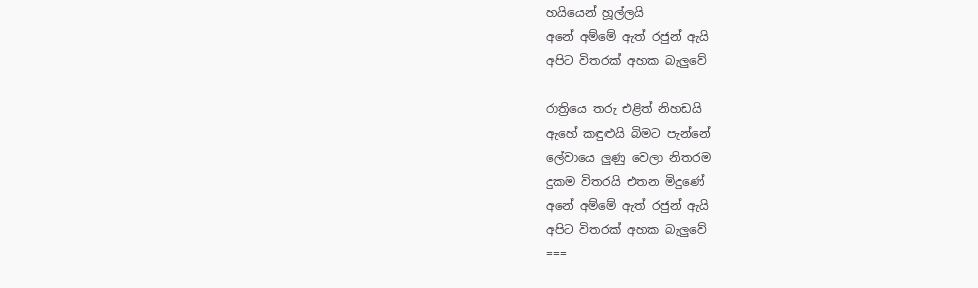හයියෙන් හූල්ලයි
අනේ අම්මේ ඇත් රජුන් ඇයි
අපිට විතරක් අහක බැලුවේ

රාත්‍රියෙ තරු එළිත් නිහඩයි
ඇහේ කඳුළුයි බිමට පැන්නේ
ලේවායෙ ලුණු වෙලා නිතරම
දුකම විතරයි එතන මිදුණේ
අනේ අම්මේ ඇත් රජුන් ඇයි
අපිට විතරක් අහක බැලුවේ
===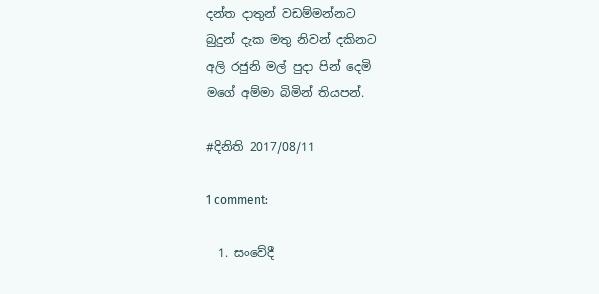දන්ත දාතුන් වඩම්මන්නට
බුදුන් දැක මතු නිවන් දකිනට
අලි රජුනි මල් පුදා පින් දෙමි
මගේ අම්මා බිමින් තියපන්.

#දිනිති 2017/08/11

1 comment:

  1. සංවේදී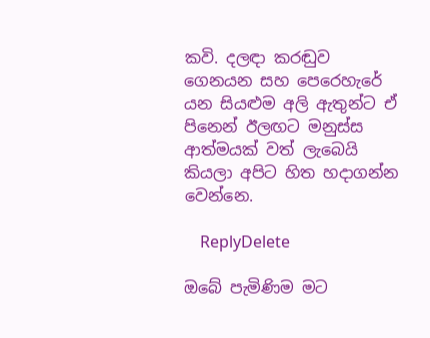කවි. දලඳා කරඬුව ගෙනයන සහ පෙරෙහැරේ යන සියළුම අලි ඇතුන්ට ඒ පිනෙන් ඊලඟට මනුස්ස ආත්මයක් වත් ලැබෙයි කියලා අපිට හිත හදාගන්න වෙන්නෙ.

    ReplyDelete

ඔබේ පැමිණිම මට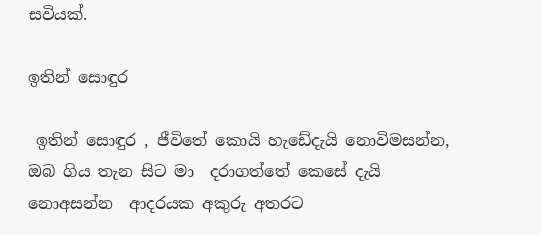සවියක්.

ඉතින් සොඳුර

 ඉතින් සොඳුර , ජීවිතේ කොයි හැඩේදැයි නොවිමසන්න, ඔබ ගිය තැන සිට මා  දරාගත්තේ කෙසේ දැයි නොඅසන්න  ආදරයක අකුරු අතරට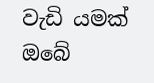වැඩි යමක් ඔබේ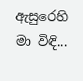ඇසුරෙහි මා විඳි...